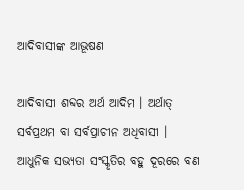ଆଦିବାସୀଙ୍କ ଆଭୂଷଣ

ଆଦିବାସୀ ଶବ୍ଦର ଅର୍ଥ ଆଦିମ । ଅର୍ଥାତ୍ ସର୍ବପ୍ରଥମ ବା ସର୍ବପ୍ରାଚୀନ ଅଧିବାସୀ । ଆଧୁନିକ ସଭ୍ୟତା ସଂସ୍କୃତିର ବହୁ ଦୂରରେ ବଣ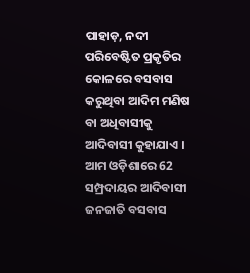ପାହାଡ଼, ନଦୀ ପରିବେଷ୍ଟିତ ପ୍ରକୃତିର କୋଳରେ ବସବାସ କରୁଥିବା ଆଦିମ ମଣିଷ ବା ଅଧିବାସୀକୁ ଆଦିବାସୀ କୁହାଯାଏ । ଆମ ଓଡ଼ିଶାରେ 62 ସମ୍ପ୍ରଦାୟର ଆଦିବାସୀ ଜନଜାତି ବସବାସ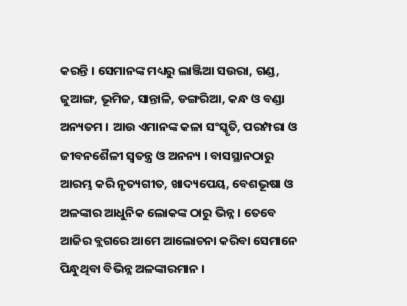କରନ୍ତି । ସେମାନଙ୍କ ମଧ୍ୟରୁ ଲାଞ୍ଜିଆ ସଉରା, ଗଣ୍ଡ, ଜୁଆଙ୍ଗ, ଭୂମିଜ, ସାନ୍ତାଳି, ଡଙ୍ଗରିଆ, କନ୍ଧ ଓ ବଣ୍ଡା ଅନ୍ୟତମ । ଆଉ ଏମାନଙ୍କ କଳା ସଂସ୍କୃତି, ପରମ୍ପରା ଓ ଜୀବନଶୈଳୀ ସ୍ବତନ୍ତ୍ର ଓ ଅନନ୍ୟ । ବାସସ୍ଥାନଠାରୁ ଆରମ୍ଭ କରି ନୃତ୍ୟଗୀତ, ଖାଦ୍ୟପେୟ, ବେଶଭୂଷା ଓ ଅଳଙ୍କାର ଆଧୁନିକ ଲୋକଙ୍କ ଠାରୁ ଭିନ୍ନ । ତେବେ ଆଜିର ବ୍ଲଗରେ ଆମେ ଆଲୋଚନା କରିବା ସେମାନେ ପିନ୍ଧୁଥିବା ବିଭିନ୍ନ ଅଳଙ୍କାରମାନ ।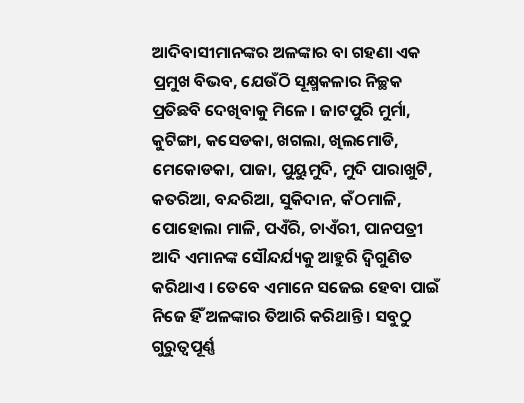ଆଦିବାସୀମାନଙ୍କର ଅଳଙ୍କାର ବା ଗହଣା ଏକ ପ୍ରମୁଖ ବିଭବ, ଯେଉଁଠି ସୂକ୍ଷ୍ମକଳାର ନିଚ୍ଛକ ପ୍ରତିଛବି ଦେଖିବାକୁ ମିଳେ । ଜାଟପୁରି ମୁର୍ମା, କୁଟିଙ୍ଗା, କସେଡକା, ଖଗଲା, ଖିଲମୋଡି, ମେକୋଡକା, ପାଜା, ପୁୟୁମୁଦି, ମୁଦି ପାରାଖୁଟି, କତରିଆ, ବନ୍ଦରିଆ, ସୁକିଦାନ, କଁଠମାଳି, ପୋହୋଲା ମାଳି, ପଏଁରି, ଚାଏଁରୀ, ପାନପତ୍ରୀ ଆଦି ଏମାନଙ୍କ ସୌନ୍ଦର୍ଯ୍ୟକୁ ଆହୁରି ଦ୍ବିଗୁଣିତ କରିଥାଏ । ତେବେ ଏମାନେ ସଜେଇ ହେବା ପାଇଁ ନିଜେ ହିଁ ଅଳଙ୍କାର ତିଆରି କରିଥାନ୍ତି । ସବୁଠୁ ଗୁରୁତ୍ବପୂର୍ଣ୍ଣ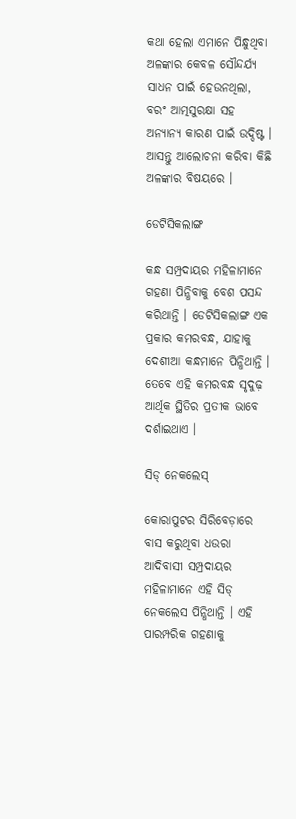କଥା ହେଲା ଏମାନେ ପିନ୍ଧୁଥିବା ଅଳଙ୍କାର କେବଳ ସୌନ୍ଦର୍ଯ୍ୟ ସାଧନ ପାଇଁ ହେଉନଥିଲା, ବରଂ ଆତ୍ମସୁରକ୍ଷା ସହ ଅନ୍ୟାନ୍ୟ କାରଣ ପାଇଁ ଉଦ୍ଦିଷ୍ଟ । ଆସନ୍ତୁ ଆଲୋଚନା କରିବା କିଛି ଅଳଙ୍କାର ବିଷୟରେ ।

ଡେଟିସିକଲାଙ୍ଗ

କନ୍ଧ ସମ୍ପ୍ରଦାୟର ମହିଳାମାନେ ଗହଣା ପିନ୍ଧିବାକୁ ବେଶ ପସନ୍ଦ କରିଥାନ୍ତି । ଡେଟିସିକଲାଙ୍ଗ ଏକ ପ୍ରକାର କମରବନ୍ଧ, ଯାହାକୁ ଦେଶୀଆ କନ୍ଧମାନେ ପିନ୍ଧିଥାନ୍ତି । ତେବେ ଏହି କମରବନ୍ଧ ସୃଦୁଢ଼ ଆର୍ଥିକ ସ୍ଥିତିର ପ୍ରତୀକ ଭାବେ ଦର୍ଶାଇଥାଏ ।

ସିଡ୍ ନେକଲେସ୍

କୋରାପୁଟର ସିରିବେଡ଼ାରେ ବାସ କରୁଥିବା ଧଉରା ଆଦିବାସୀ ସମ୍ପ୍ରଦାୟର ମହିଳାମାନେ ଏହି ସିଡ୍ ନେକଲେସ ପିନ୍ଧିଥାନ୍ତି । ଏହି ପାରମ୍ପରିକ ଗହଣାକୁ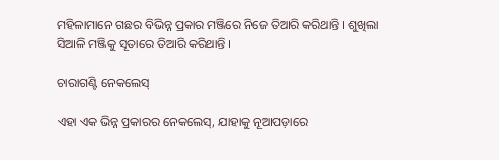ମହିଳାମାନେ ଗଛର ବିଭିନ୍ନ ପ୍ରକାର ମଞ୍ଜିରେ ନିଜେ ତିଆରି କରିଥାନ୍ତି । ଶୁଖିଲା ସିଆଳି ମଞ୍ଜିକୁ ସୂତାରେ ତିଆରି କରିଥାନ୍ତି ।

ଚାରାଗଣ୍ଟି ନେକଲେସ୍

ଏହା ଏକ ଭିନ୍ନ ପ୍ରକାରର ନେକଲେସ୍, ଯାହାକୁ ନୂଆପଡ଼ାରେ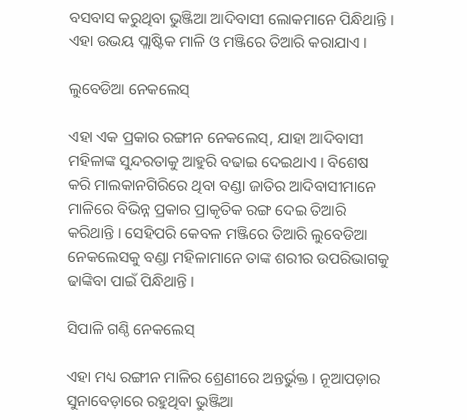ବସବାସ କରୁଥିବା ଭୁଞ୍ଜିଆ ଆଦିବାସୀ ଲୋକମାନେ ପିନ୍ଧିଥାନ୍ତି । ଏହା ଉଭୟ ପ୍ଲାଷ୍ଟିକ ମାଳି ଓ ମଞ୍ଜିରେ ତିଆରି କରାଯାଏ ।

ଲୁବେଡିଆ ନେକଲେସ୍

ଏହା ଏକ ପ୍ରକାର ରଙ୍ଗୀନ ନେକଲେସ୍, ଯାହା ଆଦିବାସୀ ମହିଳାଙ୍କ ସୁନ୍ଦରତାକୁ ଆହୁରି ବଢାଇ ଦେଇଥାଏ । ବିଶେଷ କରି ମାଲକାନଗିରିରେ ଥିବା ବଣ୍ଡା ଜାତିର ଆଦିବାସୀମାନେ ମାଳିରେ ବିଭିନ୍ନ ପ୍ରକାର ପ୍ରାକୃତିକ ରଙ୍ଗ ଦେଇ ତିଆରି କରିଥାନ୍ତି । ସେହିପରି କେବଳ ମଞ୍ଜିରେ ତିଆରି ଲୁବେଡିଆ ନେକଲେସକୁ ବଣ୍ଡା ମହିଳାମାନେ ତାଙ୍କ ଶରୀର ଉପରିଭାଗକୁ ଢାଙ୍କିବା ପାଇଁ ପିନ୍ଧିଥାନ୍ତି ।

ସିପାଳି ଗଣ୍ଠି ନେକଲେସ୍

ଏହା ମଧ୍ୟ ରଙ୍ଗୀନ ମାଳିର ଶ୍ରେଣୀରେ ଅନ୍ତର୍ଭୁକ୍ତ । ନୂଆପଡ଼ାର ସୁନାବେଡ଼ାରେ ରହୁଥିବା ଭୁଞ୍ଜିଆ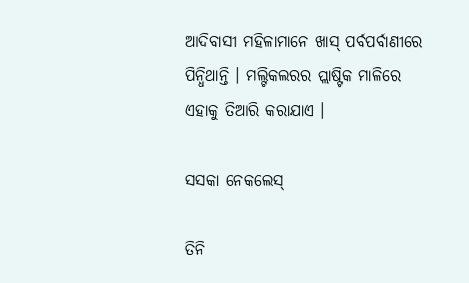ଆଦିବାସୀ ମହିଳାମାନେ ଖାସ୍ ପର୍ବପର୍ବାଣୀରେ ପିନ୍ଧିଥାନ୍ତି । ମଲ୍ଟିକଲରର ପ୍ଲାଷ୍ଟିକ ମାଳିରେ ଏହାକୁ ତିଆରି କରାଯାଏ ।

ସସକା ନେକଲେସ୍

ତିନି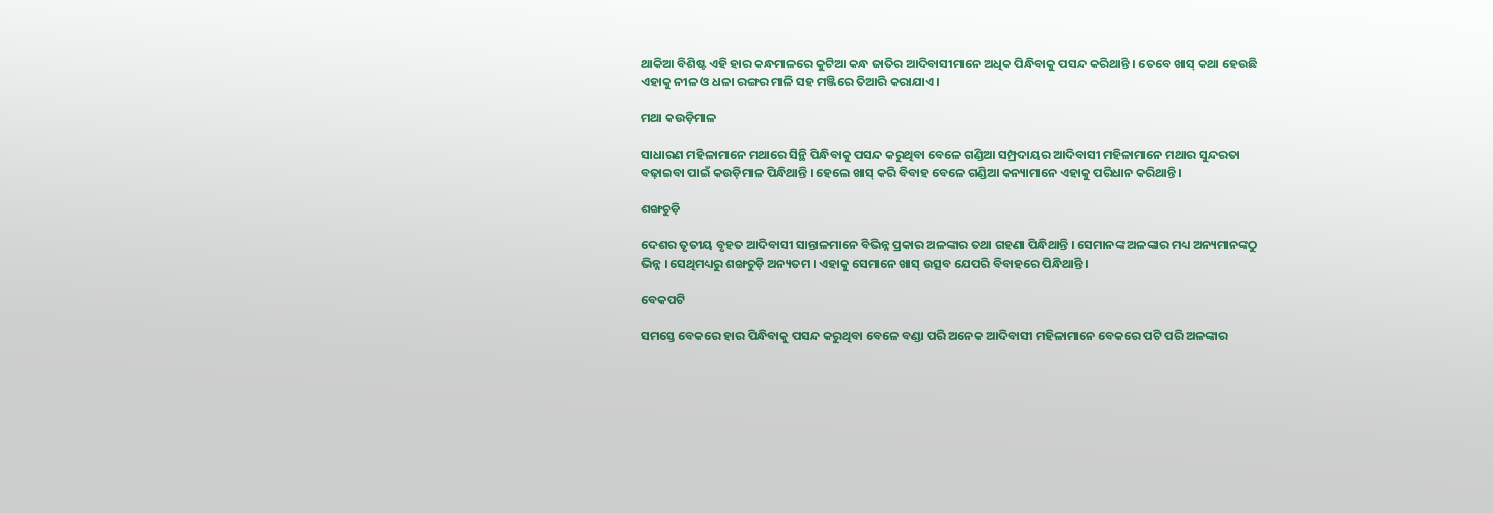ଥାକିଆ ବିଶିଷ୍ଟ ଏହି ହାର କନ୍ଧମାଳରେ କୁଟିଆ କନ୍ଧ ଜାତିର ଆଦିବାସୀମାନେ ଅଧିକ ପିନ୍ଧିବାକୁ ପସନ୍ଦ କରିଥାନ୍ତି । ତେବେ ଖାସ୍ କଥା ହେଉଛି ଏହାକୁ ନୀଳ ଓ ଧଳା ରଙ୍ଗର ମାଳି ସହ ମଞ୍ଜିରେ ତିଆରି କରାଯାଏ ।

ମଥା କଉଡ଼ିମାଳ

ସାଧାରଣ ମହିଳାମାନେ ମଥାରେ ସିନ୍ଥି ପିନ୍ଧିବାକୁ ପସନ୍ଦ କରୁଥିବା ବେଳେ ଗଣ୍ଡିଆ ସମ୍ପ୍ରଦାୟର ଆଦିବାସୀ ମହିଳାମାନେ ମଥାର ସୁନ୍ଦରତା ବଢ଼ାଇବା ପାଇଁ କଉଡ଼ିମାଳ ପିନ୍ଧିଥାନ୍ତି । ହେଲେ ଖାସ୍ କରି ବିବାହ ବେଳେ ଗଣ୍ଡିଆ କନ୍ୟାମାନେ ଏହାକୁ ପରିଧାନ କରିଥାନ୍ତି ।

ଶଙ୍ଖଚୁଡ଼ି

ଦେଶର ତୃତୀୟ ବୃହତ ଆଦିବାସୀ ସାନ୍ତାଳମାନେ ବିଭିନ୍ନ ପ୍ରକାର ଅଳଙ୍କାର ତଥା ଗହଣା ପିନ୍ଧିଥାନ୍ତି । ସେମାନଙ୍କ ଅଳଙ୍କାର ମଧ୍ୟ ଅନ୍ୟମାନଙ୍କଠୁ ଭିନ୍ନ । ସେଥିମଧ୍ୟରୁ ଶଙ୍ଖଚୁଡ଼ି ଅନ୍ୟତମ । ଏହାକୁ ସେମାନେ ଖାସ୍ ଉତ୍ସବ ଯେପରି ବିବାହରେ ପିନ୍ଧିଥାନ୍ତି ।

ବେକପଟି

ସମସ୍ତେ ବେକରେ ହାର ପିନ୍ଧିବାକୁ ପସନ୍ଦ କରୁଥିବା ବେଳେ ବଣ୍ଡା ପରି ଅନେକ ଆଦିବାସୀ ମହିଳାମାନେ ବେକରେ ପଟି ପରି ଅଳଙ୍କାର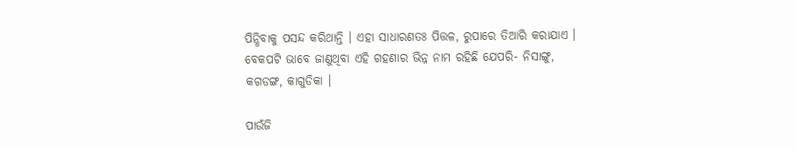ପିନ୍ଧିବାକୁ ପସନ୍ଦ କରିଥାନ୍ତି । ଏହା ସାଧାରଣତଃ ପିତ୍ତଳ, ରୁପାରେ ତିଆରି କରାଯାଏ । ବେକପଟି ଭାବେ ଜାଣୁଥିବା ଏହି ଗହଣାର ଭିନ୍ନ ନାମ ରହିଛି ଯେପରି- ନିସାଙ୍ଗୁ, କଗଡଙ୍ଗ, କାଗୁଡିକା ।

ପାଉଁଜି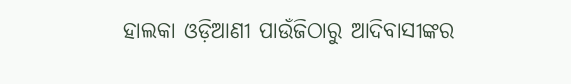ହାଲକା ଓଡ଼ିଆଣୀ ପାଉଁଜିଠାରୁ ଆଦିବାସୀଙ୍କର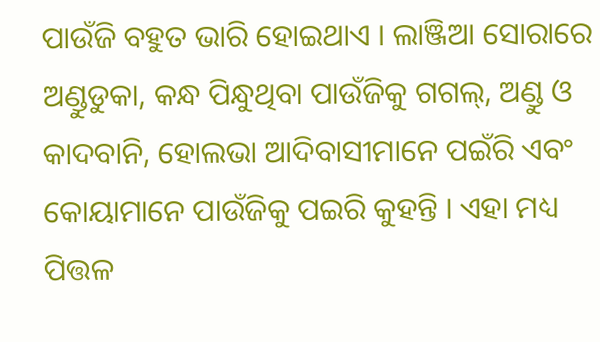ପାଉଁଜି ବହୁତ ଭାରି ହୋଇଥାଏ । ଲାଞ୍ଜିଆ ସୋରାରେ ଅଣ୍ଡୁଡୁକା, କନ୍ଧ ପିନ୍ଧୁଥିବା ପାଉଁଜିକୁ ଗଗଲ୍, ଅଣ୍ଡୁ ଓ କାଦବାନି, ହୋଲଭା ଆଦିବାସୀମାନେ ପଇଁରି ଏବଂ କୋୟାମାନେ ପାଉଁଜିକୁ ପଇରି କୁହନ୍ତି । ଏହା ମଧ୍ୟ ପିତ୍ତଳ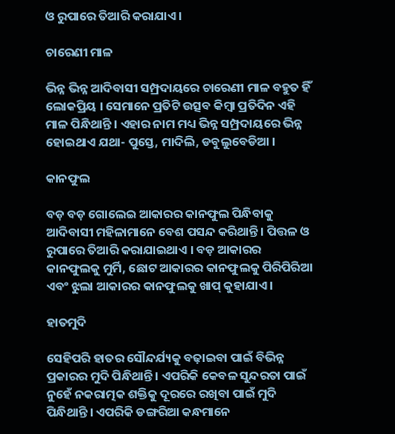ଓ ରୁପାରେ ତିଆରି କରାଯାଏ ।

ଚାରେଣୀ ମାଳ

ଭିନ୍ନ ଭିନ୍ନ ଆଦିବାସୀ ସମ୍ପ୍ରଦାୟରେ ଚାରେଣୀ ମାଳ ବହୁତ ହିଁ ଲୋକପ୍ରିୟ । ସେମାନେ ପ୍ରତିଟି ଉତ୍ସବ କିମ୍ବା ପ୍ରତିଦିନ ଏହି ମାଳ ପିନ୍ଧିଥାନ୍ତି । ଏହାର ନାମ ମଧ୍ୟ ଭିନ୍ନ ସମ୍ପ୍ରଦାୟରେ ଭିନ୍ନ ହୋଇଥାଏ ଯଥା- ପୁସ୍ତେ, ମାଦିଲି, ଡବୁଲୁବେଡିଆ ।

କାନଫୁଲ

ବଡ଼ ବଡ଼ ଗୋଲେଇ ଆକାରର କାନଫୁଲ ପିନ୍ଧିବାକୁ ଆଦିବାସୀ ମହିଳାମାନେ ବେଶ ପସନ୍ଦ କରିଥାନ୍ତି । ପିତ୍ତଳ ଓ ରୁପାରେ ତିଆରି କରାଯାଇଥାଏ । ବଡ଼ ଆକାରର କାନଫୁଲକୁ ମୁର୍ମି, ଛୋଟ ଆକାରର କାନଫୁଲକୁ ପିରିପିରିଆ ଏବଂ ଝୁଲା ଆକାରର କାନଫୁଲକୁ ଖାପ୍ କୁହାଯାଏ ।

ହାତମୁଦି

ସେହିପରି ହାତର ସୌନ୍ଦର୍ଯ୍ୟକୁ ବଢ଼ାଇବା ପାଇଁ ବିଭିନ୍ନ ପ୍ରକାରର ମୁଦି ପିନ୍ଧିଥାନ୍ତି । ଏପରିକି କେବଳ ସୁନ୍ଦରତା ପାଇଁ ନୁହେଁ ନକରାତ୍ମକ ଶକ୍ତିକୁ ଦୂରରେ ରଖିବା ପାଇଁ ମୁଦି ପିନ୍ଧିଥାନ୍ତି । ଏପରିକି ଡଙ୍ଗରିଆ କନ୍ଧମାନେ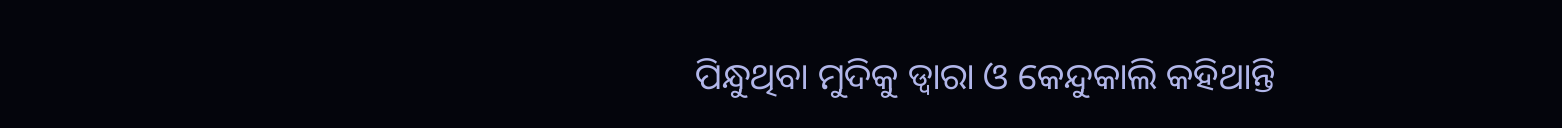ପିନ୍ଧୁଥିବା ମୁଦିକୁ ଡ୍ବାରା ଓ କେନ୍ଦୁକାଲି କହିଥାନ୍ତି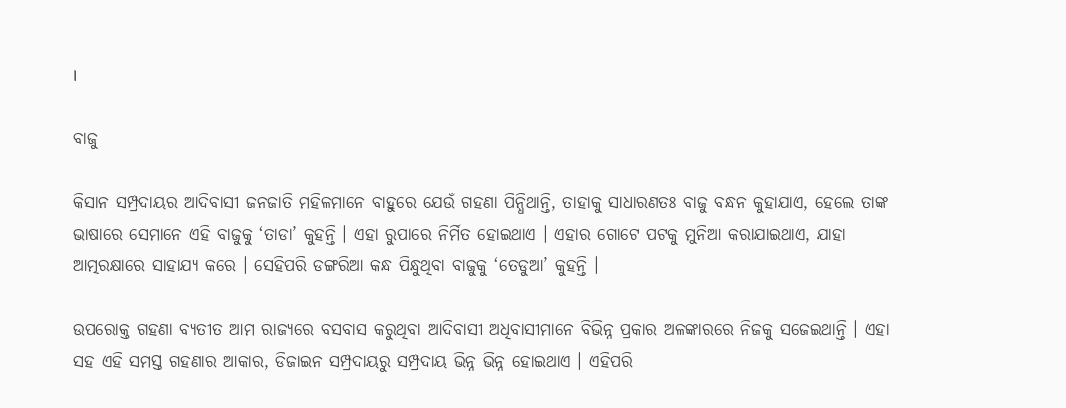।

ବାଜୁ

କିସାନ ସମ୍ପ୍ରଦାୟର ଆଦିବାସୀ ଜନଜାତି ମହିଳମାନେ ବାହୁରେ ଯେଉଁ ଗହଣା ପିନ୍ଧିଥାନ୍ତି, ତାହାକୁ ସାଧାରଣତଃ ବାଜୁ ବନ୍ଧନ କୁହାଯାଏ, ହେଲେ ତାଙ୍କ ଭାଷାରେ ସେମାନେ ଏହି ବାଜୁକୁ ‘ତାଡା’ କୁହନ୍ତି । ଏହା ରୁପାରେ ନିର୍ମିତ ହୋଇଥାଏ । ଏହାର ଗୋଟେ ପଟକୁ ମୁନିଆ କରାଯାଇଥାଏ, ଯାହା ଆତ୍ମରକ୍ଷାରେ ସାହାଯ୍ୟ କରେ । ସେହିପରି ଡଙ୍ଗରିଆ କନ୍ଧ ପିନ୍ଧୁଥିବା ବାଜୁକୁ ‘ତେଡୁଆ’ କୁହନ୍ତି ।

ଉପରୋକ୍ତ ଗହଣା ବ୍ୟତୀତ ଆମ ରାଜ୍ୟରେ ବସବାସ କରୁଥିବା ଆଦିବାସୀ ଅଧିବାସୀମାନେ ବିଭିନ୍ନ ପ୍ରକାର ଅଳଙ୍କାରରେ ନିଜକୁ ସଜେଇଥାନ୍ତି । ଏହା ସହ ଏହି ସମସ୍ତ ଗହଣାର ଆକାର, ଡିଜାଇନ ସମ୍ପ୍ରଦାୟରୁ ସମ୍ପ୍ରଦାୟ ଭିନ୍ନ ଭିନ୍ନ ହୋଇଥାଏ । ଏହିପରି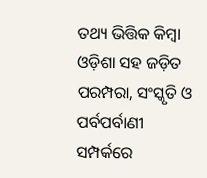ତଥ୍ୟ ଭିତ୍ତିକ କିମ୍ବା ଓଡ଼ିଶା ସହ ଜଡ଼ିତ ପରମ୍ପରା, ସଂସ୍କୃତି ଓ ପର୍ବପର୍ବାଣୀ ସମ୍ପର୍କରେ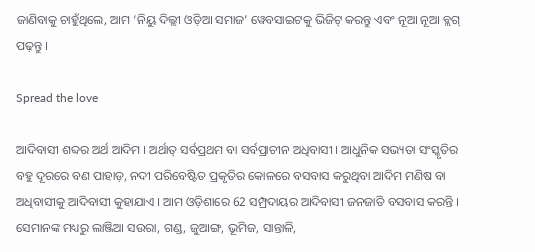ଜାଣିବାକୁ ଚାହୁଁଥିଲେ, ଆମ ‘ନିୟୁ ଦିଲ୍ଲୀ ଓଡ଼ିଆ ସମାଜ’ ୱେବସାଇଟକୁ ଭିଜିଟ୍ କରନ୍ତୁ ଏବଂ ନୂଆ ନୂଆ ବ୍ଲଗ୍ ପଢ଼ନ୍ତୁ ।

Spread the love

ଆଦିବାସୀ ଶବ୍ଦର ଅର୍ଥ ଆଦିମ । ଅର୍ଥାତ୍ ସର୍ବପ୍ରଥମ ବା ସର୍ବପ୍ରାଚୀନ ଅଧିବାସୀ । ଆଧୁନିକ ସଭ୍ୟତା ସଂସ୍କୃତିର ବହୁ ଦୂରରେ ବଣ ପାହାଡ଼, ନଦୀ ପରିବେଷ୍ଟିତ ପ୍ରକୃତିର କୋଳରେ ବସବାସ କରୁଥିବା ଆଦିମ ମଣିଷ ବା ଅଧିବାସୀକୁ ଆଦିବାସୀ କୁହାଯାଏ । ଆମ ଓଡ଼ିଶାରେ 62 ସମ୍ପ୍ରଦାୟର ଆଦିବାସୀ ଜନଜାତି ବସବାସ କରନ୍ତି । ସେମାନଙ୍କ ମଧ୍ୟରୁ ଲାଞ୍ଜିଆ ସଉରା, ଗଣ୍ଡ, ଜୁଆଙ୍ଗ, ଭୂମିଜ, ସାନ୍ତାଳି,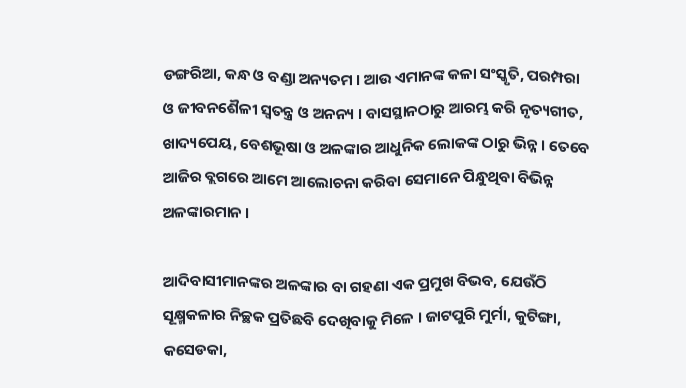ଡଙ୍ଗରିଆ, କନ୍ଧ ଓ ବଣ୍ଡା ଅନ୍ୟତମ । ଆଉ ଏମାନଙ୍କ କଳା ସଂସ୍କୃତି, ପରମ୍ପରା ଓ ଜୀବନଶୈଳୀ ସ୍ବତନ୍ତ୍ର ଓ ଅନନ୍ୟ । ବାସସ୍ଥାନଠାରୁ ଆରମ୍ଭ କରି ନୃତ୍ୟଗୀତ, ଖାଦ୍ୟପେୟ, ବେଶଭୂଷା ଓ ଅଳଙ୍କାର ଆଧୁନିକ ଲୋକଙ୍କ ଠାରୁ ଭିନ୍ନ । ତେବେ ଆଜିର ବ୍ଲଗରେ ଆମେ ଆଲୋଚନା କରିବା ସେମାନେ ପିନ୍ଧୁଥିବା ବିଭିନ୍ନ ଅଳଙ୍କାରମାନ ।

ଆଦିବାସୀମାନଙ୍କର ଅଳଙ୍କାର ବା ଗହଣା ଏକ ପ୍ରମୁଖ ବିଭବ, ଯେଉଁଠି ସୂକ୍ଷ୍ମକଳାର ନିଚ୍ଛକ ପ୍ରତିଛବି ଦେଖିବାକୁ ମିଳେ । ଜାଟପୁରି ମୁର୍ମା, କୁଟିଙ୍ଗା, କସେଡକା,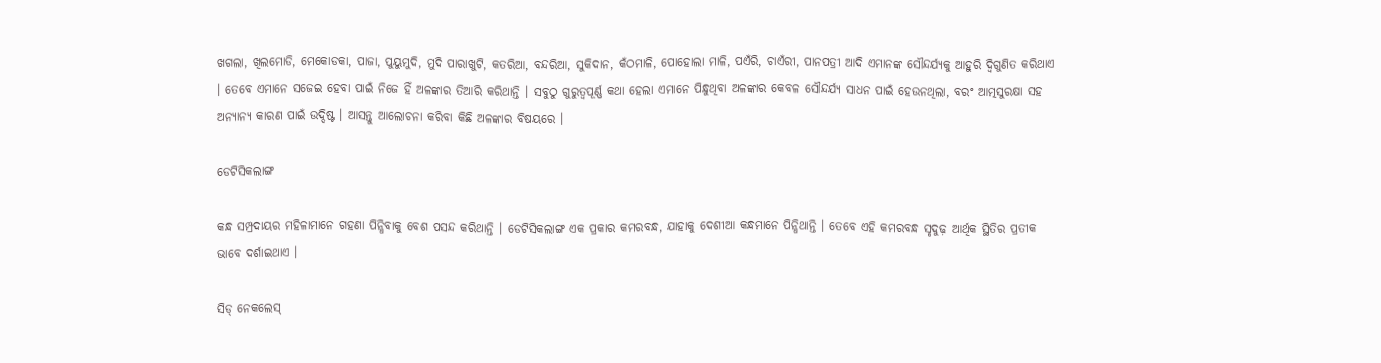ଖଗଲା, ଖିଲମୋଡି, ମେକୋଡକା, ପାଜା, ପୁୟୁମୁଦି, ମୁଦି ପାରାଖୁଟି, କତରିଆ, ବନ୍ଦରିଆ, ସୁକିଦାନ, କଁଠମାଳି, ପୋହୋଲା ମାଳି, ପଏଁରି, ଚାଏଁରୀ, ପାନପତ୍ରୀ ଆଦି ଏମାନଙ୍କ ସୌନ୍ଦର୍ଯ୍ୟକୁ ଆହୁରି ଦ୍ବିଗୁଣିତ କରିଥାଏ । ତେବେ ଏମାନେ ସଜେଇ ହେବା ପାଇଁ ନିଜେ ହିଁ ଅଳଙ୍କାର ତିଆରି କରିଥାନ୍ତି । ସବୁଠୁ ଗୁରୁତ୍ବପୂର୍ଣ୍ଣ କଥା ହେଲା ଏମାନେ ପିନ୍ଧୁଥିବା ଅଳଙ୍କାର କେବଳ ସୌନ୍ଦର୍ଯ୍ୟ ସାଧନ ପାଇଁ ହେଉନଥିଲା, ବରଂ ଆତ୍ମସୁରକ୍ଷା ସହ ଅନ୍ୟାନ୍ୟ କାରଣ ପାଇଁ ଉଦ୍ଦିଷ୍ଟ । ଆସନ୍ତୁ ଆଲୋଚନା କରିବା କିଛି ଅଳଙ୍କାର ବିଷୟରେ ।

ଡେଟିସିକଲାଙ୍ଗ

କନ୍ଧ ସମ୍ପ୍ରଦାୟର ମହିଳାମାନେ ଗହଣା ପିନ୍ଧିବାକୁ ବେଶ ପସନ୍ଦ କରିଥାନ୍ତି । ଡେଟିସିକଲାଙ୍ଗ ଏକ ପ୍ରକାର କମରବନ୍ଧ, ଯାହାକୁ ଦେଶୀଆ କନ୍ଧମାନେ ପିନ୍ଧିଥାନ୍ତି । ତେବେ ଏହି କମରବନ୍ଧ ସୃଦୁଢ଼ ଆର୍ଥିକ ସ୍ଥିତିର ପ୍ରତୀକ ଭାବେ ଦର୍ଶାଇଥାଏ ।

ସିଡ୍ ନେକଲେସ୍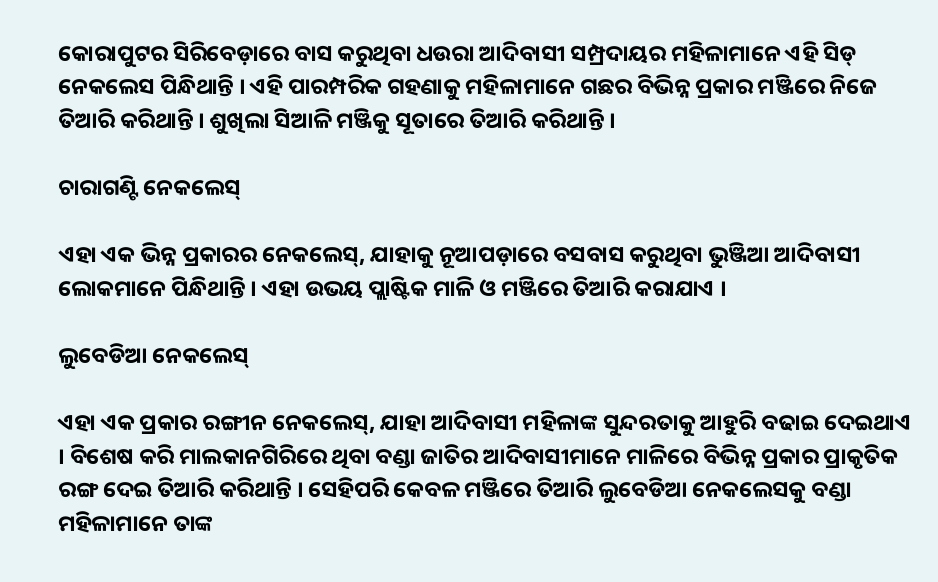କୋରାପୁଟର ସିରିବେଡ଼ାରେ ବାସ କରୁଥିବା ଧଉରା ଆଦିବାସୀ ସମ୍ପ୍ରଦାୟର ମହିଳାମାନେ ଏହି ସିଡ୍ ନେକଲେସ ପିନ୍ଧିଥାନ୍ତି । ଏହି ପାରମ୍ପରିକ ଗହଣାକୁ ମହିଳାମାନେ ଗଛର ବିଭିନ୍ନ ପ୍ରକାର ମଞ୍ଜିରେ ନିଜେ ତିଆରି କରିଥାନ୍ତି । ଶୁଖିଲା ସିଆଳି ମଞ୍ଜିକୁ ସୂତାରେ ତିଆରି କରିଥାନ୍ତି ।

ଚାରାଗଣ୍ଟି ନେକଲେସ୍

ଏହା ଏକ ଭିନ୍ନ ପ୍ରକାରର ନେକଲେସ୍, ଯାହାକୁ ନୂଆପଡ଼ାରେ ବସବାସ କରୁଥିବା ଭୁଞ୍ଜିଆ ଆଦିବାସୀ ଲୋକମାନେ ପିନ୍ଧିଥାନ୍ତି । ଏହା ଉଭୟ ପ୍ଲାଷ୍ଟିକ ମାଳି ଓ ମଞ୍ଜିରେ ତିଆରି କରାଯାଏ ।

ଲୁବେଡିଆ ନେକଲେସ୍

ଏହା ଏକ ପ୍ରକାର ରଙ୍ଗୀନ ନେକଲେସ୍, ଯାହା ଆଦିବାସୀ ମହିଳାଙ୍କ ସୁନ୍ଦରତାକୁ ଆହୁରି ବଢାଇ ଦେଇଥାଏ । ବିଶେଷ କରି ମାଲକାନଗିରିରେ ଥିବା ବଣ୍ଡା ଜାତିର ଆଦିବାସୀମାନେ ମାଳିରେ ବିଭିନ୍ନ ପ୍ରକାର ପ୍ରାକୃତିକ ରଙ୍ଗ ଦେଇ ତିଆରି କରିଥାନ୍ତି । ସେହିପରି କେବଳ ମଞ୍ଜିରେ ତିଆରି ଲୁବେଡିଆ ନେକଲେସକୁ ବଣ୍ଡା ମହିଳାମାନେ ତାଙ୍କ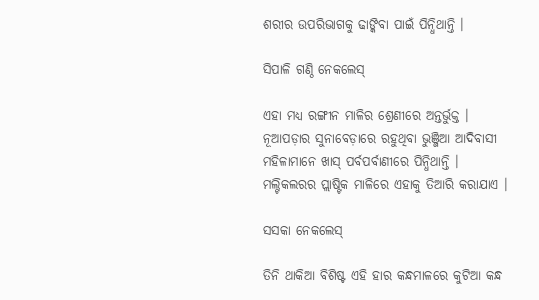ଶରୀର ଉପରିଭାଗକୁ ଢାଙ୍କିବା ପାଇଁ ପିନ୍ଧିଥାନ୍ତି ।

ସିପାଳି ଗଣ୍ଠି ନେକଲେସ୍

ଏହା ମଧ୍ୟ ରଙ୍ଗୀନ ମାଳିର ଶ୍ରେଣୀରେ ଅନ୍ତର୍ଭୁକ୍ତ । ନୂଆପଡ଼ାର ସୁନାବେଡ଼ାରେ ରହୁଥିବା ଭୁଞ୍ଜିଆ ଆଦିବାସୀ ମହିଳାମାନେ ଖାସ୍ ପର୍ବପର୍ବାଣୀରେ ପିନ୍ଧିଥାନ୍ତି । ମଲ୍ଟିକଲରର ପ୍ଲାଷ୍ଟିକ ମାଳିରେ ଏହାକୁ ତିଆରି କରାଯାଏ ।

ସସକା ନେକଲେସ୍

ତିନି ଥାକିଆ ବିଶିଷ୍ଟ ଏହି ହାର କନ୍ଧମାଳରେ କୁଟିଆ କନ୍ଧ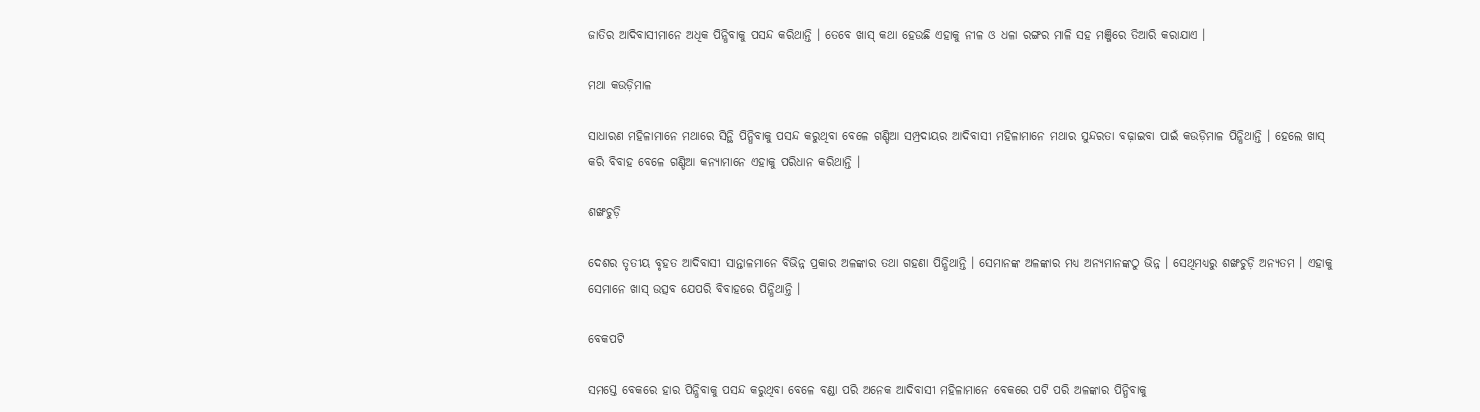ଜାତିର ଆଦିବାସୀମାନେ ଅଧିକ ପିନ୍ଧିବାକୁ ପସନ୍ଦ କରିଥାନ୍ତି । ତେବେ ଖାସ୍ କଥା ହେଉଛି ଏହାକୁ ନୀଳ ଓ ଧଳା ରଙ୍ଗର ମାଳି ସହ ମଞ୍ଜିରେ ତିଆରି କରାଯାଏ ।

ମଥା କଉଡ଼ିମାଳ

ସାଧାରଣ ମହିଳାମାନେ ମଥାରେ ସିନ୍ଥି ପିନ୍ଧିବାକୁ ପସନ୍ଦ କରୁଥିବା ବେଳେ ଗଣ୍ଡିଆ ସମ୍ପ୍ରଦାୟର ଆଦିବାସୀ ମହିଳାମାନେ ମଥାର ସୁନ୍ଦରତା ବଢ଼ାଇବା ପାଇଁ କଉଡ଼ିମାଳ ପିନ୍ଧିଥାନ୍ତି । ହେଲେ ଖାସ୍ କରି ବିବାହ ବେଳେ ଗଣ୍ଡିଆ କନ୍ୟାମାନେ ଏହାକୁ ପରିଧାନ କରିଥାନ୍ତି ।

ଶଙ୍ଖଚୁଡ଼ି

ଦେଶର ତୃତୀୟ ବୃହତ ଆଦିବାସୀ ସାନ୍ତାଳମାନେ ବିଭିନ୍ନ ପ୍ରକାର ଅଳଙ୍କାର ତଥା ଗହଣା ପିନ୍ଧିଥାନ୍ତି । ସେମାନଙ୍କ ଅଳଙ୍କାର ମଧ୍ୟ ଅନ୍ୟମାନଙ୍କଠୁ ଭିନ୍ନ । ସେଥିମଧ୍ୟରୁ ଶଙ୍ଖଚୁଡ଼ି ଅନ୍ୟତମ । ଏହାକୁ ସେମାନେ ଖାସ୍ ଉତ୍ସବ ଯେପରି ବିବାହରେ ପିନ୍ଧିଥାନ୍ତି ।

ବେକପଟି

ସମସ୍ତେ ବେକରେ ହାର ପିନ୍ଧିବାକୁ ପସନ୍ଦ କରୁଥିବା ବେଳେ ବଣ୍ଡା ପରି ଅନେକ ଆଦିବାସୀ ମହିଳାମାନେ ବେକରେ ପଟି ପରି ଅଳଙ୍କାର ପିନ୍ଧିବାକୁ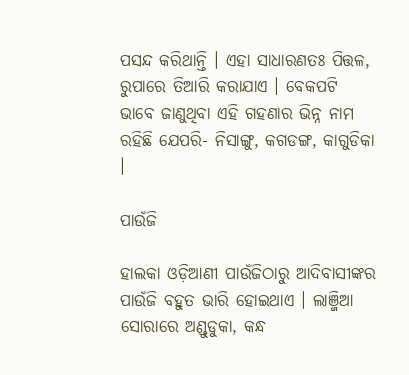ପସନ୍ଦ କରିଥାନ୍ତି । ଏହା ସାଧାରଣତଃ ପିତ୍ତଳ, ରୁପାରେ ତିଆରି କରାଯାଏ । ବେକପଟି ଭାବେ ଜାଣୁଥିବା ଏହି ଗହଣାର ଭିନ୍ନ ନାମ ରହିଛି ଯେପରି- ନିସାଙ୍ଗୁ, କଗଡଙ୍ଗ, କାଗୁଡିକା ।

ପାଉଁଜି

ହାଲକା ଓଡ଼ିଆଣୀ ପାଉଁଜିଠାରୁ ଆଦିବାସୀଙ୍କର ପାଉଁଜି ବହୁତ ଭାରି ହୋଇଥାଏ । ଲାଞ୍ଜିଆ ସୋରାରେ ଅଣ୍ଡୁଡୁକା, କନ୍ଧ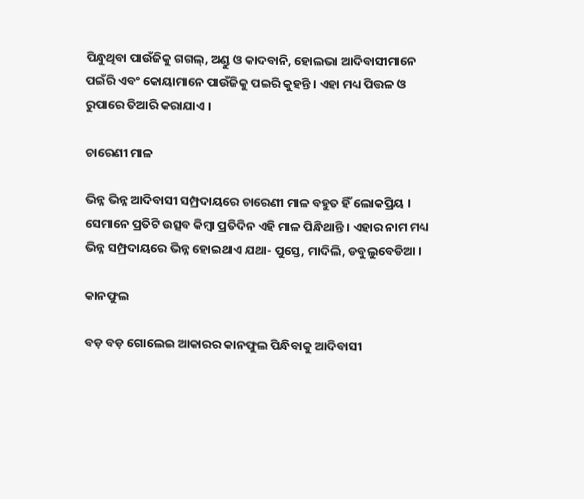ପିନ୍ଧୁଥିବା ପାଉଁଜିକୁ ଗଗଲ୍, ଅଣ୍ଡୁ ଓ କାଦବାନି, ହୋଲଭା ଆଦିବାସୀମାନେ ପଇଁରି ଏବଂ କୋୟାମାନେ ପାଉଁଜିକୁ ପଇରି କୁହନ୍ତି । ଏହା ମଧ୍ୟ ପିତ୍ତଳ ଓ ରୁପାରେ ତିଆରି କରାଯାଏ ।

ଚାରେଣୀ ମାଳ

ଭିନ୍ନ ଭିନ୍ନ ଆଦିବାସୀ ସମ୍ପ୍ରଦାୟରେ ଚାରେଣୀ ମାଳ ବହୁତ ହିଁ ଲୋକପ୍ରିୟ । ସେମାନେ ପ୍ରତିଟି ଉତ୍ସବ କିମ୍ବା ପ୍ରତିଦିନ ଏହି ମାଳ ପିନ୍ଧିଥାନ୍ତି । ଏହାର ନାମ ମଧ୍ୟ ଭିନ୍ନ ସମ୍ପ୍ରଦାୟରେ ଭିନ୍ନ ହୋଇଥାଏ ଯଥା- ପୁସ୍ତେ, ମାଦିଲି, ଡବୁଲୁବେଡିଆ ।

କାନଫୁଲ

ବଡ଼ ବଡ଼ ଗୋଲେଇ ଆକାରର କାନଫୁଲ ପିନ୍ଧିବାକୁ ଆଦିବାସୀ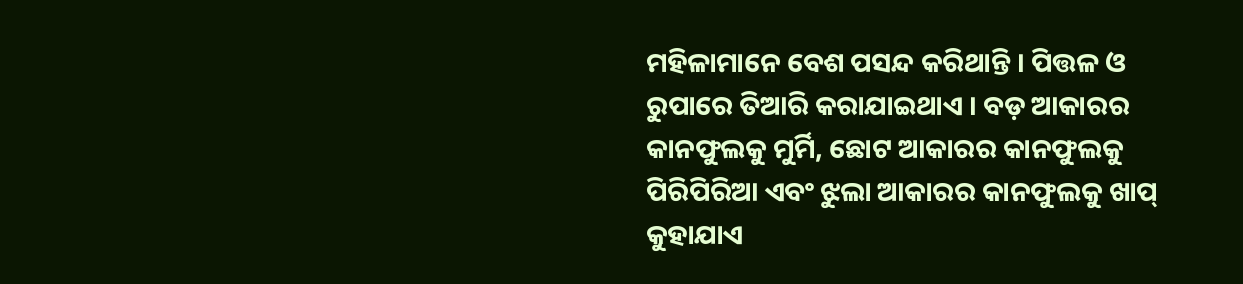ମହିଳାମାନେ ବେଶ ପସନ୍ଦ କରିଥାନ୍ତି । ପିତ୍ତଳ ଓ ରୁପାରେ ତିଆରି କରାଯାଇଥାଏ । ବଡ଼ ଆକାରର କାନଫୁଲକୁ ମୁର୍ମି, ଛୋଟ ଆକାରର କାନଫୁଲକୁ ପିରିପିରିଆ ଏବଂ ଝୁଲା ଆକାରର କାନଫୁଲକୁ ଖାପ୍ କୁହାଯାଏ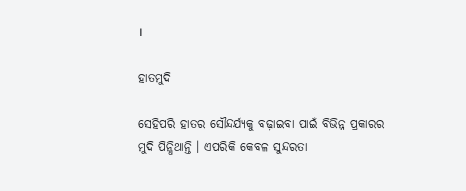।

ହାତମୁଦି

ସେହିପରି ହାତର ସୌନ୍ଦର୍ଯ୍ୟକୁ ବଢ଼ାଇବା ପାଇଁ ବିଭିନ୍ନ ପ୍ରକାରର ମୁଦି ପିନ୍ଧିଥାନ୍ତି । ଏପରିକି କେବଳ ସୁନ୍ଦରତା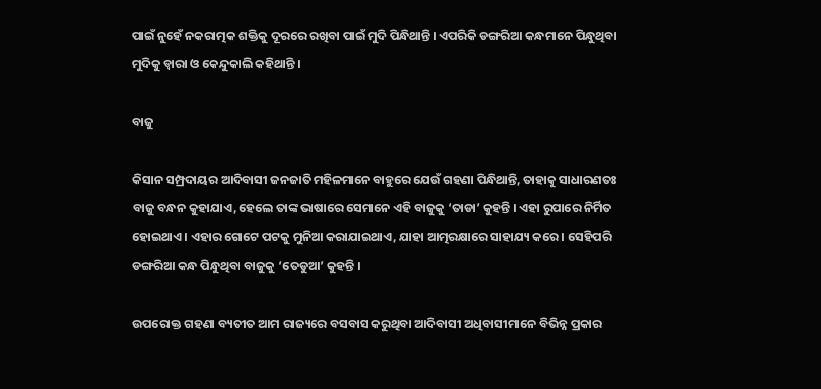ପାଇଁ ନୁହେଁ ନକରାତ୍ମକ ଶକ୍ତିକୁ ଦୂରରେ ରଖିବା ପାଇଁ ମୁଦି ପିନ୍ଧିଥାନ୍ତି । ଏପରିକି ଡଙ୍ଗରିଆ କନ୍ଧମାନେ ପିନ୍ଧୁଥିବା ମୁଦିକୁ ଡ୍ବାରା ଓ କେନ୍ଦୁକାଲି କହିଥାନ୍ତି ।

ବାଜୁ

କିସାନ ସମ୍ପ୍ରଦାୟର ଆଦିବାସୀ ଜନଜାତି ମହିଳମାନେ ବାହୁରେ ଯେଉଁ ଗହଣା ପିନ୍ଧିଥାନ୍ତି, ତାହାକୁ ସାଧାରଣତଃ ବାଜୁ ବନ୍ଧନ କୁହାଯାଏ, ହେଲେ ତାଙ୍କ ଭାଷାରେ ସେମାନେ ଏହି ବାଜୁକୁ ‘ତାଡା’ କୁହନ୍ତି । ଏହା ରୁପାରେ ନିର୍ମିତ ହୋଇଥାଏ । ଏହାର ଗୋଟେ ପଟକୁ ମୁନିଆ କରାଯାଇଥାଏ, ଯାହା ଆତ୍ମରକ୍ଷାରେ ସାହାଯ୍ୟ କରେ । ସେହିପରି ଡଙ୍ଗରିଆ କନ୍ଧ ପିନ୍ଧୁଥିବା ବାଜୁକୁ ‘ତେଡୁଆ’ କୁହନ୍ତି ।

ଉପରୋକ୍ତ ଗହଣା ବ୍ୟତୀତ ଆମ ରାଜ୍ୟରେ ବସବାସ କରୁଥିବା ଆଦିବାସୀ ଅଧିବାସୀମାନେ ବିଭିନ୍ନ ପ୍ରକାର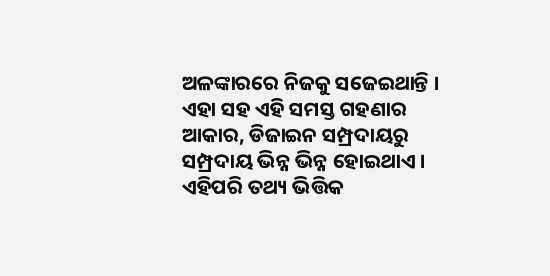ଅଳଙ୍କାରରେ ନିଜକୁ ସଜେଇଥାନ୍ତି । ଏହା ସହ ଏହି ସମସ୍ତ ଗହଣାର ଆକାର, ଡିଜାଇନ ସମ୍ପ୍ରଦାୟରୁ ସମ୍ପ୍ରଦାୟ ଭିନ୍ନ ଭିନ୍ନ ହୋଇଥାଏ । ଏହିପରି ତଥ୍ୟ ଭିତ୍ତିକ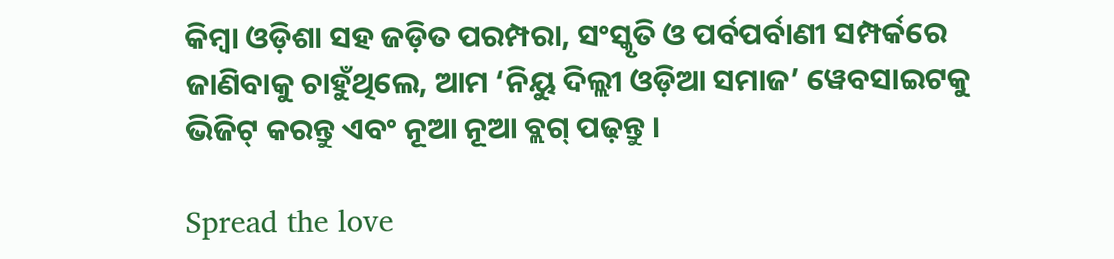କିମ୍ବା ଓଡ଼ିଶା ସହ ଜଡ଼ିତ ପରମ୍ପରା, ସଂସ୍କୃତି ଓ ପର୍ବପର୍ବାଣୀ ସମ୍ପର୍କରେ ଜାଣିବାକୁ ଚାହୁଁଥିଲେ, ଆମ ‘ନିୟୁ ଦିଲ୍ଲୀ ଓଡ଼ିଆ ସମାଜ’ ୱେବସାଇଟକୁ ଭିଜିଟ୍ କରନ୍ତୁ ଏବଂ ନୂଆ ନୂଆ ବ୍ଲଗ୍ ପଢ଼ନ୍ତୁ ।

Spread the love